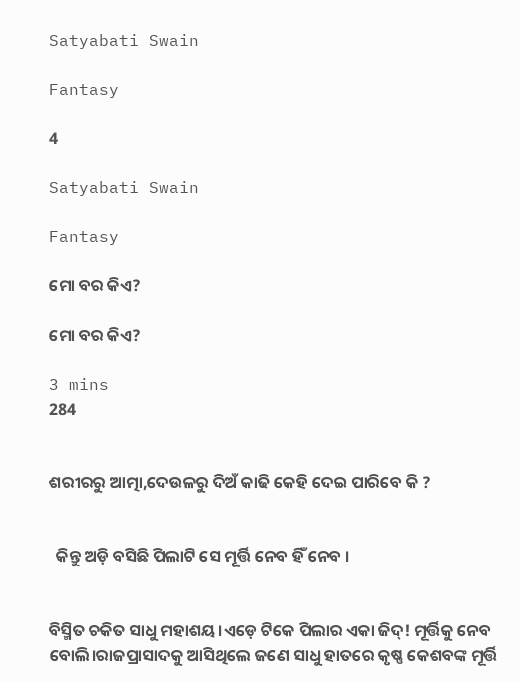Satyabati Swain

Fantasy

4

Satyabati Swain

Fantasy

ମୋ ବର କିଏ?

ମୋ ବର କିଏ?

3 mins
284


ଶରୀରରୁ ଆତ୍ମା,ଦେଉଳରୁ ଦିଅଁ କାଢି କେହି ଦେଇ ପାରିବେ କି ?


  କିନ୍ତୁ ଅଡ଼ି ବସିଛି ପିଲାଟି ସେ ମୂର୍ତ୍ତି ନେବ ହିଁ ନେବ ।


ବିସ୍ମିତ ଚକିତ ସାଧୁ ମହାଶୟ।ଏଡ଼େ ଟିକେ ପିଲାର ଏକା ଜିଦ୍! ମୂର୍ତ୍ତିକୁ ନେବ ବୋଲି।ରାଜପ୍ରାସାଦକୁ ଆସିଥିଲେ ଜଣେ ସାଧୁ ହାତରେ କୃଷ୍ଣ କେଶବଙ୍କ ମୂର୍ତ୍ତି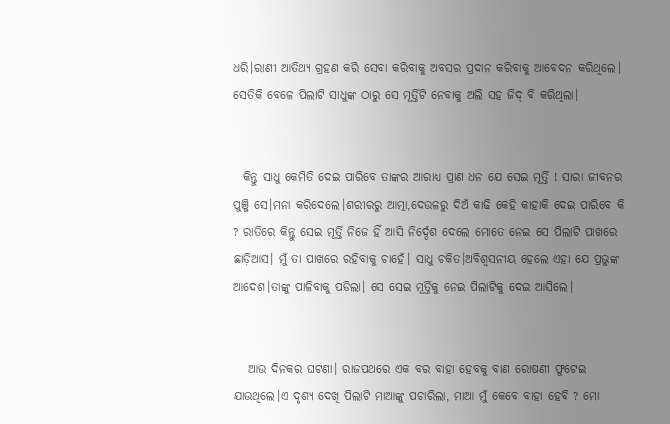ଧରି।ରାଣୀ ଆତିଥ୍ୟ ଗ୍ରହଣ କରି ସେବା କରିବାକୁ ଅବସର ପ୍ରଦାନ କରିବାକୁ ଆବେଦନ କରିଥିଲେ। ସେତିକି ବେଳେ ପିଲାଟି ସାଧୁଙ୍କ ଠାରୁ ସେ ମୂର୍ତ୍ତିଟି ନେବାକୁ ଅଲି ସହ ଜିଦ୍ ବି କରିଥିଲା।


  କିନ୍ତୁ ସାଧୁ କେମିତି ଦେଇ ପାରିବେ ତାଙ୍କର ଆରାଧ୍ୟ ପ୍ରାଣ ଧନ ଯେ ସେଇ ମୂର୍ତ୍ତି ! ସାରା ଜୀବନର ପୁଞ୍ଜି ସେ।ମନା କରିଦେଲେ।ଶରୀରରୁ ଆତ୍ମା,ଦେଉଳରୁ ଦିଅଁ କାଢି କେହି କାହାକି ଦେଇ ପାରିବେ କି ? ରାତିରେ କିନ୍ତୁ ସେଇ ମୂର୍ତ୍ତି ନିଜେ ହିଁ ଆସି ନିର୍ଦ୍ଦେଶ ଦେଲେ ମୋତେ ନେଇ ସେ ପିଲାଟି ପାଖରେ ଛାଡ଼ିଆସ। ମୁଁ ତା ପାଖରେ ରହିବାକୁ ଚାହେଁ। ସାଧୁ ଚକିତ।ଅବିଶ୍ଵସନୀୟ ହେଲେ ଏହା ଯେ ପ୍ରଭୁଙ୍କ ଆଦେଶ।ତାଙ୍କୁ ପାଳିବାକୁ ପଡିଲା। ସେ ସେଇ ମୂର୍ତ୍ତିକୁ ନେଇ ପିଲାଟିକୁ ଦେଇ ଆସିଲେ।


   ଆଉ ଦିନକର ଘଟଣା। ରାଜପଥରେ ଏକ ବର ବାହା ହେବକୁ ବାଣ ରୋଷଣୀ ଫୁଟେଇ ଯାଉଥିଲେ।ଏ ଦୃଶ୍ୟ ଦେଖି ପିଲାଟି ମାଆଙ୍କୁ ପଚାରିଲା, ମାଆ ମୁଁ କେବେ ବାହା ହେବି ? ମୋ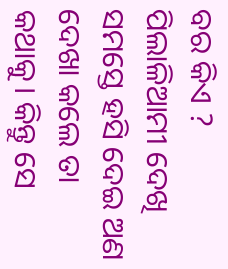ବର କିଏ ? ପିଲାଳିଆମୀ ଦେଖି ସମସ୍ତେ ହସି ଦେଇ ଅଣ ଦେଖା କଲେ ତା କଥାକୁ। କିନ୍ତୁ ସେ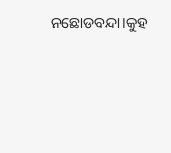ନଛୋଡବନ୍ଦା।କୁହ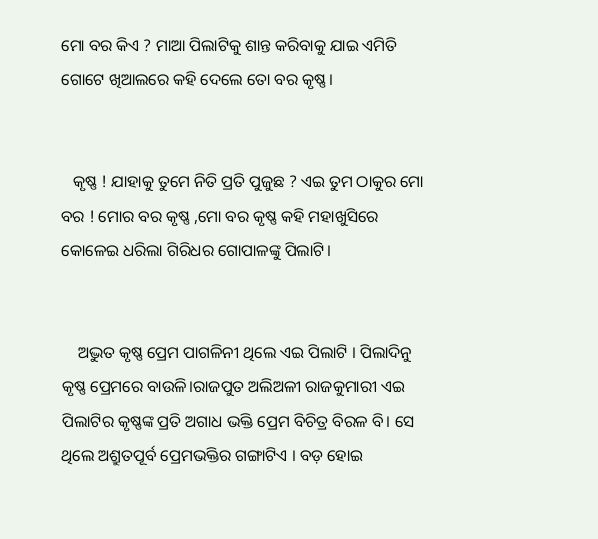ମୋ ବର କିଏ ? ମାଆ ପିଲାଟିକୁ ଶାନ୍ତ କରିବାକୁ ଯାଇ ଏମିତି ଗୋଟେ ଖିଆଲରେ କହି ଦେଲେ ତୋ ବର କୃଷ୍ଣ।


   କୃଷ୍ଣ ! ଯାହାକୁ ତୁମେ ନିତି ପ୍ରତି ପୁଜୁଛ ? ଏଇ ତୁମ ଠାକୁର ମୋ ବର ! ମୋର ବର କୃଷ୍ଣ ,ମୋ ବର କୃଷ୍ଣ କହି ମହାଖୁସିରେ କୋଳେଇ ଧରିଲା ଗିରିଧର ଗୋପାଳଙ୍କୁ ପିଲାଟି।


    ଅଦ୍ଭୁତ କୃଷ୍ଣ ପ୍ରେମ ପାଗଳିନୀ ଥିଲେ ଏଇ ପିଲାଟି । ପିଲାଦିନୁ କୃଷ୍ଣ ପ୍ରେମରେ ବାଉଳି।ରାଜପୁତ ଅଲିଅଳୀ ରାଜକୁମାରୀ ଏଇ ପିଲାଟିର କୃଷ୍ଣଙ୍କ ପ୍ରତି ଅଗାଧ ଭକ୍ତି ପ୍ରେମ ବିଚିତ୍ର ବିରଳ ବି। ସେ ଥିଲେ ଅଶ୍ରୁତପୂର୍ବ ପ୍ରେମଭକ୍ତିର ଗଙ୍ଗାଟିଏ । ବଡ଼ ହୋଇ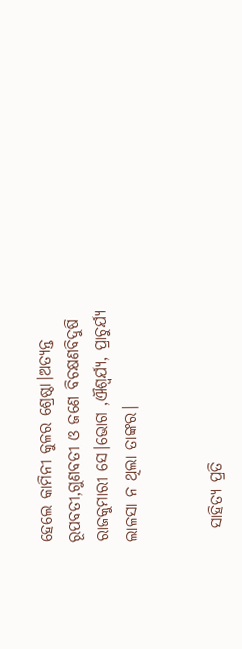ହେଲେ କାମିନୀ କୁଳର ଶ୍ରେଷ୍ଠା।ଅତ୍ୟନ୍ତ ରୂପବତୀ,ଗୁଣବତୀ ଓ ଜଣେ ବିଚକ୍ଷଣବିଦୁଷି ରାଜକୁମାରୀ ସେ।ଭୋଗ ,ଐଶ୍ୱର୍ଯ୍ୟ, ପ୍ରାଚୁର୍ଯ୍ୟ ଲାଳସା ନ ଥିଲା ତାଙ୍କର।


  ସାହିତ୍ୟ ପ୍ରତି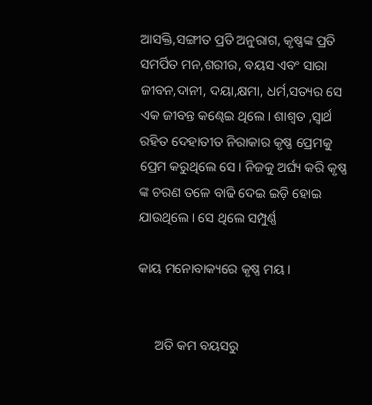ଆସକ୍ତି,ସଙ୍ଗୀତ ପ୍ରତି ଅନୁରାଗ, କୃଷ୍ଣଙ୍କ ପ୍ରତି ସମର୍ପିତ ମନ,ଶରୀର, ବୟସ ଏବଂ ସାରା ଜୀବନ,ଦାନୀ, ଦୟା,କ୍ଷମା, ଧର୍ମ,ସତ୍ୟର ସେ ଏକ ଜୀବନ୍ତ କଣ୍ଢେଇ ଥିଲେ। ଶାଶ୍ୱତ ,ସ୍ୱାର୍ଥ ରହିତ ଦେହାତୀତ ନିରାକାର କୃଷ୍ଣ ପ୍ରେମକୁ ପ୍ରେମ କରୁଥିଲେ ସେ। ନିଜକୁ ଅର୍ଘ୍ୟ କରି କୃଷ୍ଣ ଙ୍କ ଚରଣ ତଳେ ବାଢି ଦେଇ ଇଡ଼ି ହୋଇ ଯାଉଥିଲେ। ସେ ଥିଲେ ସମ୍ପୁର୍ଣ୍ଣ

କାୟ ମନୋବାକ୍ୟରେ କୃଷ୍ଣ ମୟ ।


     ଅତି କମ ବୟସରୁ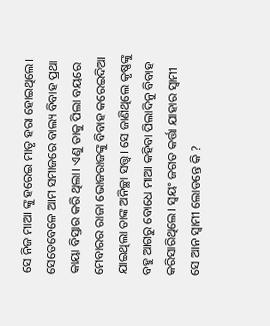ସେ ନିଜ ମାଆ ଙ୍କୁ ହରେଇ ମାତୃ ହରା ହୋଇଥିଲେ। ସେତେବେଳେ ଆମ ସମାଜରେ ବାଲ୍ୟ ବିବାହ ପ୍ରଥା କାୟା ବିସ୍ତାର କରି ଥିଲା। ଏଣୁ ତାକୁ ପିଲା ବୟରେ ମେବାରର ରାଜା ଭୋଜରାଜଙ୍କୁ ବିବାହ କରେଇଦିଆ ଯାଇଥିଲା ତାଙ୍କ ଅନିଚ୍ଛା ସତ୍ତ୍ୱ। ସେ ଜାଣିଥିଲେ କୃଷ୍ଣଙ୍କୁ ବହୁ ଆଗରୁ ବୋଧେ ମାଆ କହିବା ପିଲାଦିନୁ ବିବାହ କରିସାରିଥିଲେ। ସ୍ୱୟଂ ଜଗତ କର୍ତ୍ତା ଯାହାର ସ୍ୱାମୀ ସେ ଆନ ସ୍ୱାମୀ ଲୋଡନ୍ତେ କି ?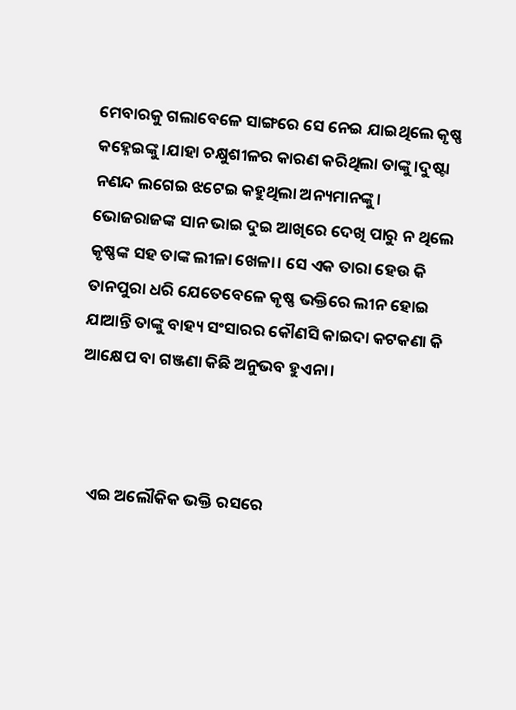ମେବାରକୁ ଗଲାବେଳେ ସାଙ୍ଗରେ ସେ ନେଇ ଯାଇଥିଲେ କୃଷ୍ଣ କହ୍ନେଇଙ୍କୁ।ଯାହା ଚକ୍ଷୁଶୀଳର କାରଣ କରିଥିଲା ତାଙ୍କୁ।ଦୁଷ୍ଟା ନଣନ୍ଦ ଲଗେଇ ଝଟେଇ କହୁଥିଲା ଅନ୍ୟମାନଙ୍କୁ। ଭୋଜରାଜଙ୍କ ସାନ ଭାଇ ଦୁଇ ଆଖିରେ ଦେଖି ପାରୁ ନ ଥିଲେ କୃଷ୍ଣଙ୍କ ସହ ତାଙ୍କ ଲୀଳା ଖେଳା। ସେ ଏକ ତାରା ହେଉ କି ତାନପୁରା ଧରି ଯେତେବେଳେ କୃଷ୍ଣ ଭକ୍ତିରେ ଲୀନ ହୋଇ ଯାଆନ୍ତି ତାଙ୍କୁ ବାହ୍ୟ ସଂସାରର କୌଣସି କାଇଦା କଟକଣା କି ଆକ୍ଷେପ ବା ଗଞ୍ଜଣା କିଛି ଅନୁଭବ ହୁଏନା।



   ଏଇ ଅଲୌକିକ ଭକ୍ତି ରସରେ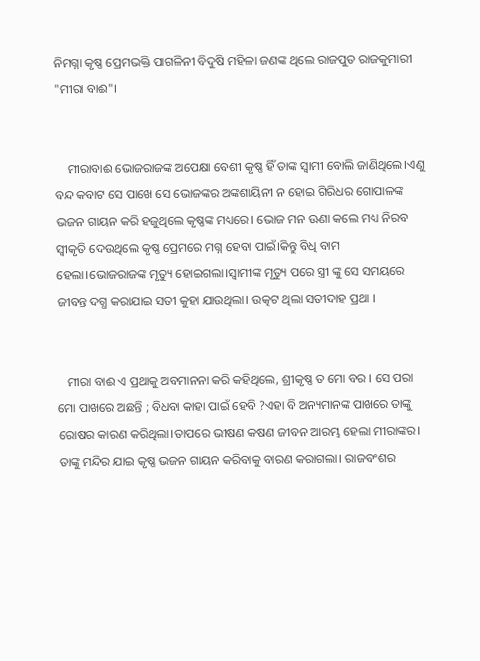ନିମଗ୍ନା କୃଷ୍ଣ ପ୍ରେମଭକ୍ତି ପାଗଳିନୀ ବିଦୁଷି ମହିଳା ଜଣଙ୍କ ଥିଲେ ରାଜପୁତ ରାଜକୁମାରୀ "ମୀରା ବାଈ"।


    ମୀରାବାଈ ଭୋଜରାଜଙ୍କ ଅପେକ୍ଷା ବେଶୀ କୃଷ୍ଣ ହିଁ ତାଙ୍କ ସ୍ବାମୀ ବୋଲି ଜାଣିଥିଲେ।ଏଣୁ ବନ୍ଦ କବାଟ ସେ ପାଖେ ସେ ଭୋଜଙ୍କର ଅଙ୍କଶାୟିନୀ ନ ହୋଇ ଗିରିଧର ଗୋପାଳଙ୍କ ଭଜନ ଗାୟନ କରି ହଜୁଥିଲେ କୃଷ୍ଣଙ୍କ ମଧ୍ୟରେ। ଭୋଜ ମନ ଊଣା କଲେ ମଧ୍ୟ ନିରବ ସ୍ୱୀକୃତି ଦେଉଥିଲେ କୃଷ୍ଣ ପ୍ରେମରେ ମଗ୍ନ ହେବା ପାଇଁ।କିନ୍ତୁ ବିଧି ବାମ ହେଲା।ଭୋଜରାଜଙ୍କ ମୃତ୍ୟୁ ହୋଇଗଲା।ସ୍ୱାମୀଙ୍କ ମୃତ୍ୟୁ ପରେ ସ୍ତ୍ରୀ ଙ୍କୁ ସେ ସମୟରେ ଜୀବନ୍ତ ଦଗ୍ଧ କରାଯାଇ ସତୀ କୁହା ଯାଉଥିଲା। ଉତ୍କଟ ଥିଲା ସତୀଦାହ ପ୍ରଥା ।


   ମୀରା ବାଈ ଏ ପ୍ରଥାକୁ ଅବମାନନା କରି କହିଥିଲେ, ଶ୍ରୀକୃଷ୍ଣ ତ ମୋ ବର । ସେ ପରା ମୋ ପାଖରେ ଅଛନ୍ତି ; ବିଧବା କାହା ପାଇଁ ହେବି ?ଏହା ବି ଅନ୍ୟମାନଙ୍କ ପାଖରେ ତାଙ୍କୁ ରୋଷର କାରଣ କରିଥିଲା।ତାପରେ ଭୀଷଣ କଷଣ ଜୀବନ ଆରମ୍ଭ ହେଲା ମୀରାଙ୍କର। ତାଙ୍କୁ ମନ୍ଦିର ଯାଇ କୃଷ୍ଣ ଭଜନ ଗାୟନ କରିବାକୁ ବାରଣ କରାଗଲା। ରାଜବଂଶର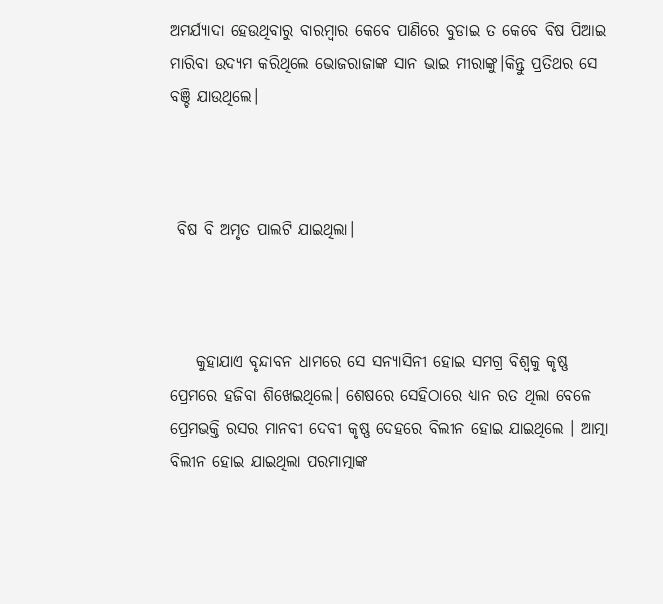ଅମର୍ଯ୍ୟାଦା ହେଉଥିବାରୁ ବାରମ୍ବାର କେବେ ପାଣିରେ ବୁଡାଇ ତ କେବେ ବିଷ ପିଆଇ ମାରିବା ଉଦ୍ୟମ କରିଥିଲେ ଭୋଜରାଜାଙ୍କ ସାନ ଭାଇ ମୀରାଙ୍କୁ।କିନ୍ତୁ ପ୍ରତିଥର ସେ ବଞ୍ଚି ଯାଉଥିଲେ।



 ବିଷ ବି ଅମୃତ ପାଲଟି ଯାଇଥିଲା।



    କୁହାଯାଏ ବୃନ୍ଦାବନ ଧାମରେ ସେ ସନ୍ୟାସିନୀ ହୋଇ ସମଗ୍ର ବିଶ୍ୱକୁ କୃଷ୍ଣ ପ୍ରେମରେ ହଜିବା ଶିଖେଇଥିଲେ। ଶେଷରେ ସେହିଠାରେ ଧ୍ୟାନ ରତ ଥିଲା ବେଳେ ପ୍ରେମଭକ୍ତି ରସର ମାନବୀ ଦେବୀ କୃଷ୍ଣ ଦେହରେ ବିଲୀନ ହୋଇ ଯାଇଥିଲେ । ଆତ୍ମା ବିଲୀନ ହୋଇ ଯାଇଥିଲା ପରମାତ୍ମାଙ୍କ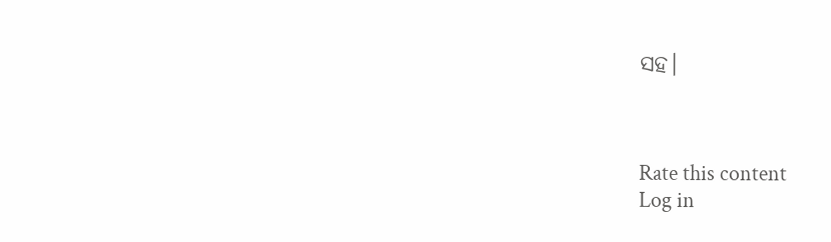ସହ।



Rate this content
Log in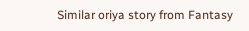Similar oriya story from Fantasy